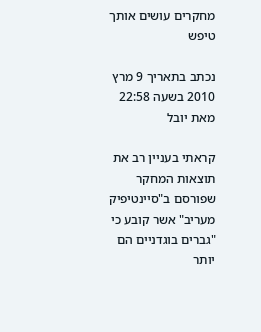מחקרים עושים אותך טיפש

נכתב בתאריך 9 מרץ 2010 בשעה 22:58 מאת יובל

קראתי בעניין רב את תוצאות המחקר שפורסם ב"סיינטיפיק מעריב" אשר קובע כי "גברים בוגדניים הם יותר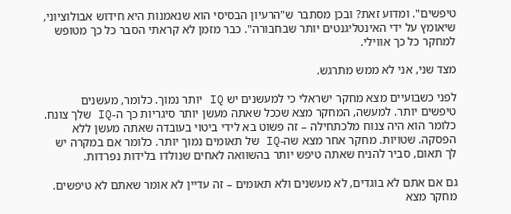טיפשים". ומדוע זאת? ובכן מסתבר ש"הרעיון הבסיסי הוא שנאמנות היא חידוש אבולוציוני, שיאומץ על ידי האינטליגנטים יותר שבחבורה". כבר מזמן לא קראתי הסבר כל כך מטופש למחקר כל כך אווילי.

מצד שני, אני לא ממש מתרגש.

לפני כשבועיים מצא מחקר ישראלי כי למעשנים יש IQ יותר נמוך. כלומר, מעשנים טיפשים יותר. למעשה, המחקר מצא שככל שאתה מעשן יותר סיגריות כך ה-IQ שלך צונח. כלומר הוא היה צנוח מלכתחילה – זה פשוט בא לידי ביטוי בעובדה שאתה מעשן ללא הפסקה. שטויות. מחקר אחר מצא שה-IQ של תאומים נמוך יותר. כלומר אם במקרה יש לך תאום, סביר להניח שאתה טיפש יותר בהשוואה לאחים שנולדו בלידות נפרדות.

גם אם אתם לא בוגדים, לא מעשנים ולא תאומים – זה עדיין לא אומר שאתם לא טיפשים. מחקר מצא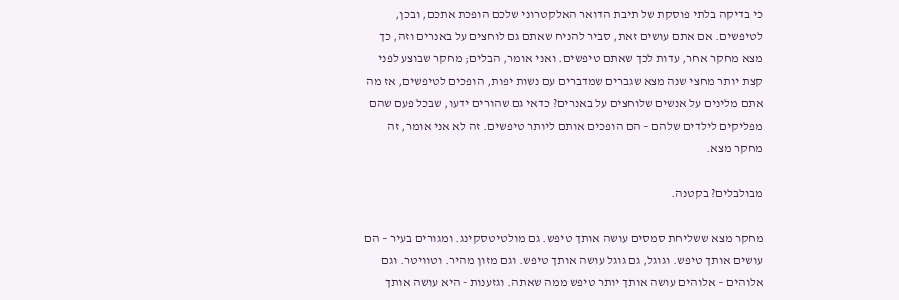כי בדיקה בלתי פוסקת של תיבת הדואר האלקטרוני שלכם הופכת אתכם, ובכן, לטיפשים. אם אתם עושים זאת, סביר להניח שאתם גם לוחצים על באנרים וזה, כך מצא מחקר אחר, עדות לכך שאתם טיפשים. ואני אומר, הבלים; מחקר שבוצע לפני קצת יותר מחצי שנה מצא שגברים שמדברים עם נשות יפות, הופכים לטיפשים, אז מה אתם מלינים על אנשים שלוחצים על באנרים? כדאי גם שהורים ידעו, שבכל פעם שהם מפליקים לילדים שלהם – הם הופכים אותם ליותר טיפשים. זה לא אני אומר, זה מחקר מצא.

מבולבלים? בקטנה.

מחקר מצא ששליחת סמסים עושה אותך טיפש. גם מולטיטסקינג. ומגורים בעיר – הם עושים אותך טיפש. וגוגל, גם גוגל עושה אותך טיפש. וגם מזון מהיר. וטוויטר. וגם אלוהים – אלוהים עושה אותך יותר טיפש ממה שאתה. וגזענות - היא עושה אותך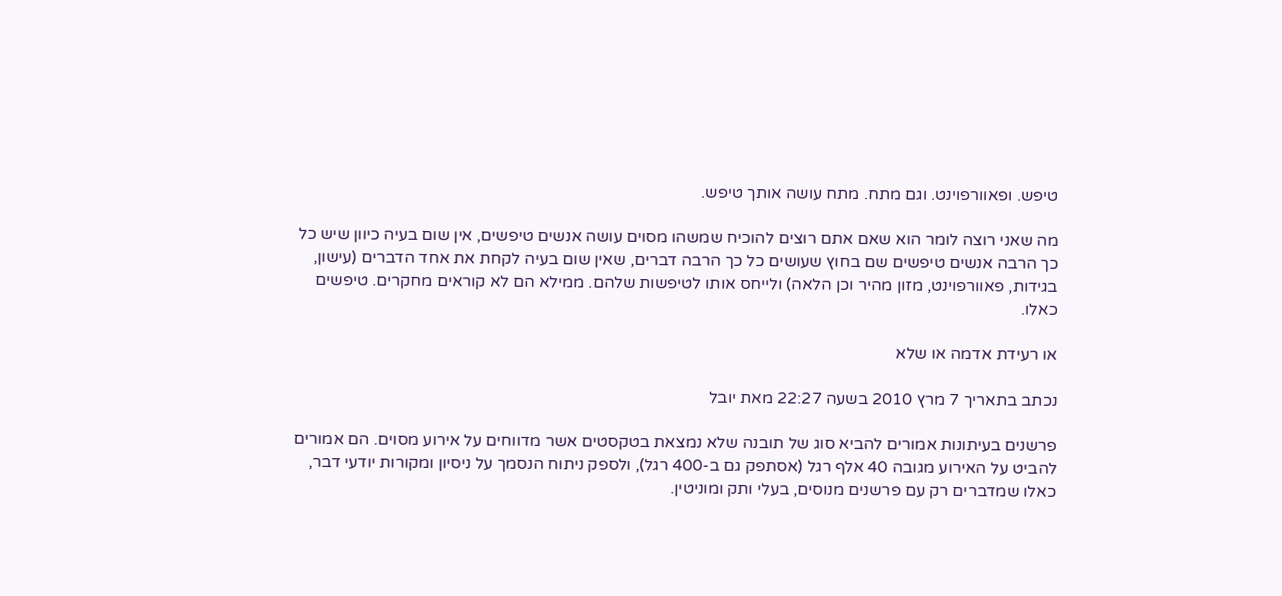טיפש. ופאוורפוינט. וגם מתח. מתח עושה אותך טיפש.

מה שאני רוצה לומר הוא שאם אתם רוצים להוכיח שמשהו מסוים עושה אנשים טיפשים, אין שום בעיה כיוון שיש כל כך הרבה אנשים טיפשים שם בחוץ שעושים כל כך הרבה דברים, שאין שום בעיה לקחת את אחד הדברים (עישון, בגידות, פאוורפוינט, מזון מהיר וכן הלאה) ולייחס אותו לטיפשות שלהם. ממילא הם לא קוראים מחקרים. טיפשים כאלו.

או רעידת אדמה או שלא

נכתב בתאריך 7 מרץ 2010 בשעה 22:27 מאת יובל

פרשנים בעיתונות אמורים להביא סוג של תובנה שלא נמצאת בטקסטים אשר מדווחים על אירוע מסוים. הם אמורים להביט על האירוע מגובה 40 אלף רגל (אסתפק גם ב-400 רגל), ולספק ניתוח הנסמך על ניסיון ומקורות יודעי דבר, כאלו שמדברים רק עם פרשנים מנוסים, בעלי ותק ומוניטין.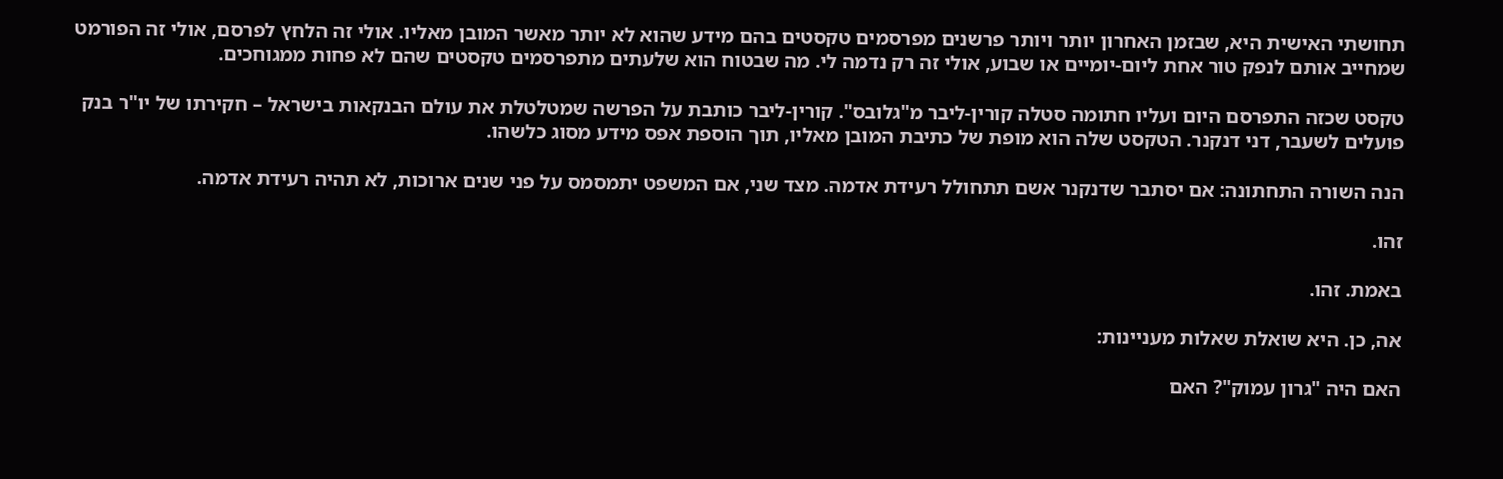תחושתי האישית היא, שבזמן האחרון יותר ויותר פרשנים מפרסמים טקסטים בהם מידע שהוא לא יותר מאשר המובן מאליו. אולי זה הלחץ לפרסם, אולי זה הפורמט שמחייב אותם לנפק טור אחת ליום-יומיים או שבוע, אולי זה רק נדמה לי. מה שבטוח הוא שלעתים מתפרסמים טקסטים שהם לא פחות ממגוחכים.

טקסט שכזה התפרסם היום ועליו חתומה סטלה קורין-ליבר מ"גלובס". קורין-ליבר כותבת על הפרשה שמטלטלת את עולם הבנקאות בישראל – חקירתו של יו"ר בנק פועלים לשעבר, דני דנקנר. הטקסט שלה הוא מופת של כתיבת המובן מאליו, תוך הוספת אפס מידע מסוג כלשהו.

הנה השורה התחתונה: אם יסתבר שדנקנר אשם תתחולל רעידת אדמה. מצד שני, אם המשפט יתמסמס על פני שנים ארוכות, לא תהיה רעידת אדמה.

זהו.

באמת. זהו.

אה, כן. היא שואלת שאלות מעניינות:

האם היה "גרון עמוק"? האם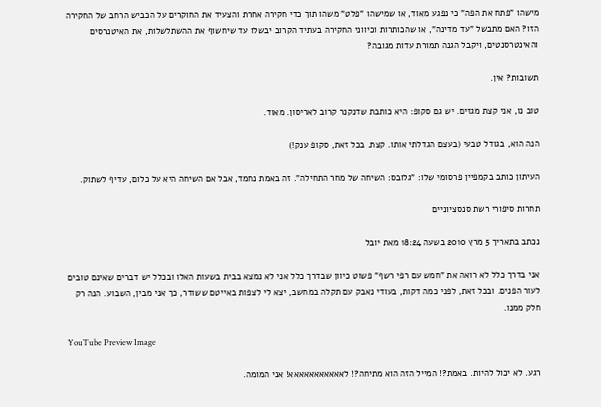מישהו "פתח את הפה" כי נפגע מאוד, או שמישהו "פלט" משהו תוך כדי חקירה אחרת והצעיד את החוקרים על הכביש הרחב של החקירה הזו? האם מתבשל "עד מדינה", או שהכותרות וכיווני החקירה בעתיד הקרוב יבשלו עד שיחשוף את ההשתלשלות, את האיטנרסים והאינטרסנטים, ויקבל הגנה תמורת עדות מגובה?

תשובות? אין.

טוב נו, אני קצת מגזים. יש גם סקופ: היא כותבת שדנקנר קרוב לאריסון. מאוד.

הנה הוא, בגודל טבעי (בעצם הגדלתי אותו. קצת. בכל זאת, סקופ ענק!)

העיתון כותב בקמפיין פרסומי שלו: "גלובס: השיחה של מחר התחילה". זה באמת נחמד, אבל אם השיחה היא על כלום, עדיף לשתוק.

תחרות סיפורי רשת סנסציוניים

נכתב בתאריך 5 מרץ 2010 בשעה 18:24 מאת יובל

אני בדרך כלל לא רואה את "חמש עם רפי רשף" פשוט כיוון שבדרך כלל אני לא נמצא בבית בשעות האלו ובכלל יש דברים שאינם טובים לעור הפנים. ובכל זאת, לפני כמה דקות, בעודי נאבק עם תקלה במחשב, יצא לי לצפות באייטם ששודר, כך אני מבין, השבוע. הנה רק חלק ממנו.

YouTube Preview Image

רגע. לא יכול להיות. באמת?! המייל הזה הוא מתיחה?! לאאאאאאאאאאא! אני המומה.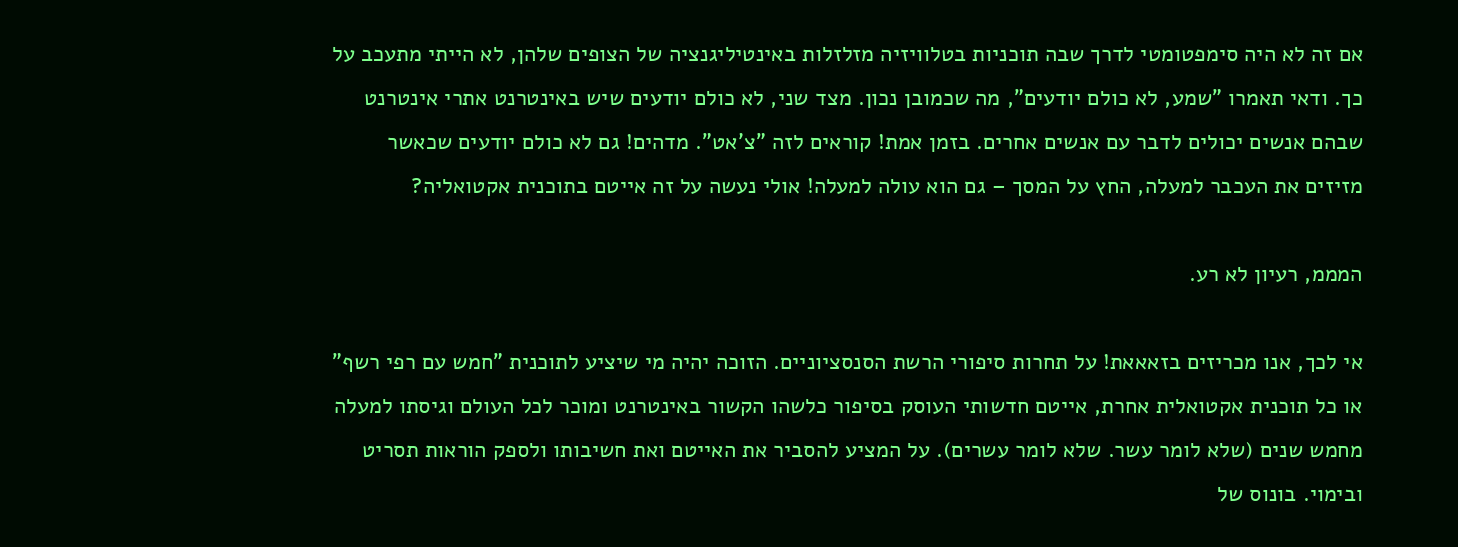אם זה לא היה סימפטומטי לדרך שבה תוכניות בטלוויזיה מזלזלות באינטיליגנציה של הצופים שלהן, לא הייתי מתעכב על כך. ודאי תאמרו "שמע, לא כולם יודעים", מה שכמובן נכון. מצד שני, לא כולם יודעים שיש באינטרנט אתרי אינטרנט שבהם אנשים יכולים לדבר עם אנשים אחרים. בזמן אמת! קוראים לזה "צ'אט". מדהים! גם לא כולם יודעים שכאשר מזיזים את העכבר למעלה, החץ על המסך – גם הוא עולה למעלה! אולי נעשה על זה אייטם בתוכנית אקטואליה?

המממ, רעיון לא רע.

אי לכך, אנו מכריזים בזאאאת! על תחרות סיפורי הרשת הסנסציוניים. הזוכה יהיה מי שיציע לתוכנית "חמש עם רפי רשף" או כל תוכנית אקטואלית אחרת, אייטם חדשותי העוסק בסיפור כלשהו הקשור באינטרנט ומוכר לכל העולם וגיסתו למעלה מחמש שנים (שלא לומר עשר. שלא לומר עשרים). על המציע להסביר את האייטם ואת חשיבותו ולספק הוראות תסריט ובימוי. בונוס של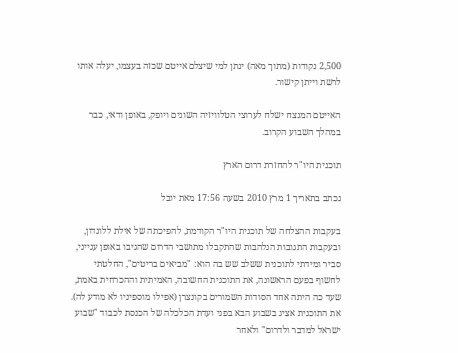2,500 נקודות (מתוך מאה) ינתן למי שיצלם אייטם שכזה בעצמו, יעלה אותו לרשת וייתן קישור.

האייטם המנצח ישלח לערוצי הטלוויזיה השונים ויופק, באופן ודאי, כבר במהלך השבוע הקרוב.

תוכנית היו"ר להחזרת דרום הארץ

נכתב בתאריך 1 מרץ 2010 בשעה 17:56 מאת יובל

בעקבות ההצלחה של תוכנית היו"ר הקודמת, להפיכתה של אילת ללונדון, ובעקבות התגובות הנלהבות שהתקבלו מתושבי הדרום שהגיבו באופן ענייני, סביר ומידתי לתוכנית ששלב שש בה הוא: "מביאים בריטים", החלטתי לחשוף בפעם הראשונה, את התוכנית החשובה, האמיתית וההכרחית באמת, שעד כה היתה אחד הסודות השמורים בקונצרן (אפילו מוספיניו לא מודע לה). את התוכנית אציג בשבוע הבא בפני ועדת הכלכלה של הכנסת לכבוד "שבוע ישראל למדבר ולדרום" ולאחר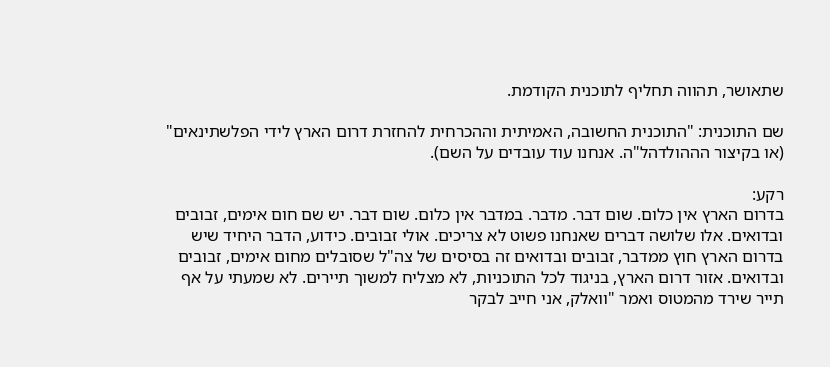שתאושר, תהווה תחליף לתוכנית הקודמת.

שם התוכנית: "התוכנית החשובה, האמיתית וההכרחית להחזרת דרום הארץ לידי הפלשתינאים" (או בקיצור הההולדהל"ה. אנחנו עוד עובדים על השם).

רקע:
בדרום הארץ אין כלום. שום דבר. מדבר. במדבר אין כלום. שום דבר. יש שם חום אימים, זבובים ובדואים. אלו שלושה דברים שאנחנו פשוט לא צריכים. אולי זבובים. כידוע, הדבר היחיד שיש בדרום הארץ חוץ ממדבר, זבובים ובדואים זה בסיסים של צה"ל שסובלים מחום אימים, זבובים ובדואים. אזור דרום הארץ, בניגוד לכל התוכניות, לא מצליח למשוך תיירים. לא שמעתי על אף תייר שירד מהמטוס ואמר "וואלק, אני חייב לבקר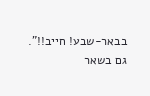בבאר-שבע! חייב!!". גם בשאר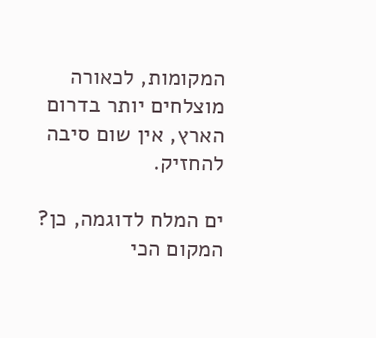המקומות, לכאורה מוצלחים יותר בדרום הארץ, אין שום סיבה להחזיק.

ים המלח לדוגמה, כן? המקום הכי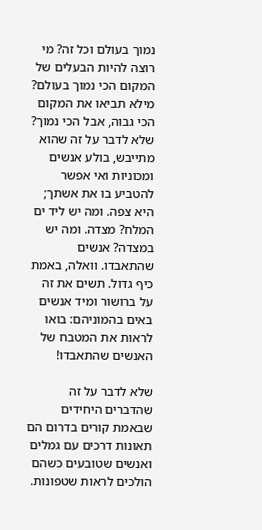נמוך בעולם וכל זה? מי רוצה להיות הבעלים של המקום הכי נמוך בעולם? מילא תביאו את המקום הכי גבוה, אבל הכי נמוך? שלא לדבר על זה שהוא מתייבש, בולע אנשים ומכוניות ואי אפשר להטביע בו את אשתך; היא צפה. ומה יש ליד ים המלח? מצדה. ומה יש במצדה? אנשים שהתאבדו. וואלה, באמת כיף גדול. תשים את זה על ברושור ומיד אנשים באים בהמוניהם: בואו לראות את המטבח של האנשים שהתאבדו!

שלא לדבר על זה שהדברים היחידים שבאמת קורים בדרום הם תאונות דרכים עם גמלים ואנשים שטובעים כשהם הולכים לראות שטפונות.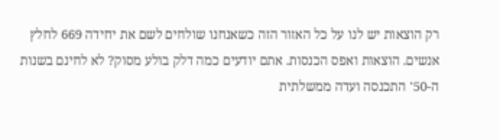רק הוצאות יש לנו על כל האזור הזה כשאנחנו שולחים לשם את יחידה 669 לחלץ אנשים. הוצאות ואפס הכנסות. אתם יודעים כמה דלק בולע מסוק? לא לחינם בשנות ה-50' התכנסה ועדה ממשלתית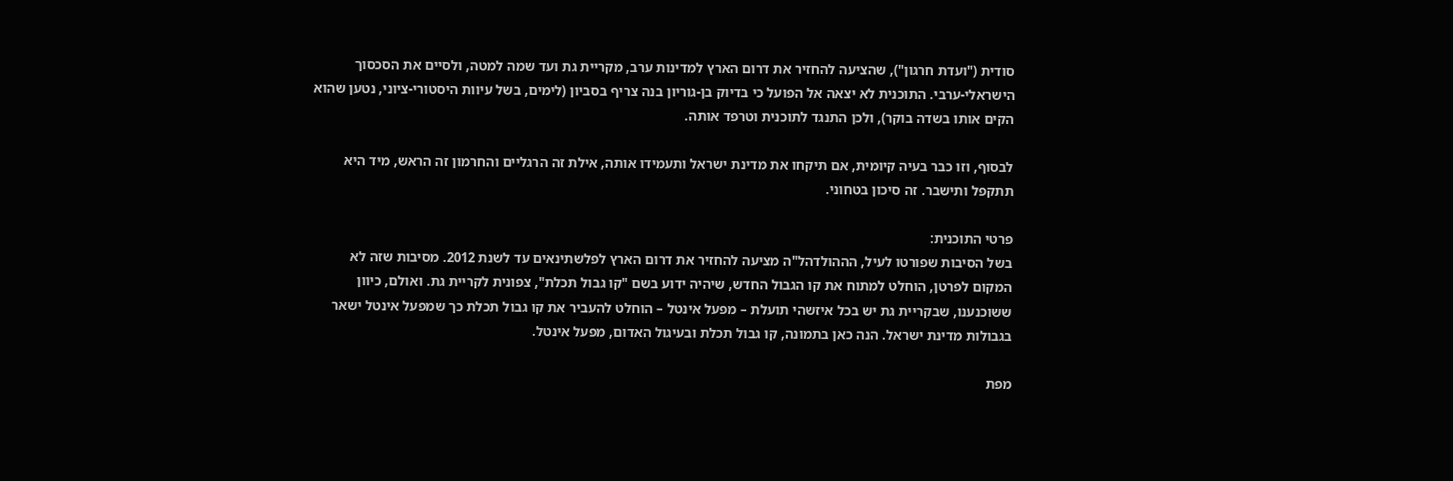סודית ("ועדת חרגון"), שהציעה להחזיר את דרום הארץ למדינות ערב, מקריית גת ועד שמה למטה, ולסיים את הסכסוך הישראלי-ערבי. התוכנית לא יצאה אל הפועל כי בדיוק בן-גוריון בנה צריף בסביון (לימים, בשל עיוות היסטורי-ציוני, נטען שהוא הקים אותו בשדה בוקר), ולכן התנגד לתוכנית וטרפד אותה.

לבסוף, וזו כבר בעיה קיומית, אם תיקחו את מדינת ישראל ותעמידו אותה, אילת זה הרגליים והחרמון זה הראש, מיד היא תתקפל ותישבר. זה סיכון בטחוני.

פרטי התוכנית:
בשל הסיבות שפורטו לעיל, הההולדהל"ה מציעה להחזיר את דרום הארץ לפלשתינאים עד לשנת 2012. מסיבות שזה לא המקום לפרטן, הוחלט למתוח את קו הגבול החדש, שיהיה ידוע בשם "קו גבול תכלת", צפונית לקריית גת. ואולם, כיוון ששוכנענו, שבקריית גת יש בכל איזשהי תועלת – מפעל אינטל – הוחלט להעביר את קו גבול תכלת כך שמפעל אינטל ישאר בגבולות מדינת ישראל. הנה כאן בתמונה, קו גבול תכלת ובעיגול האדום, מפעל אינטל.

מפת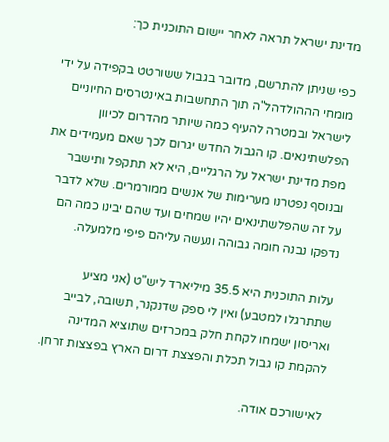מדינת ישראל תראה לאחר יישום התוכנית כך:

כפי שניתן להתרשם, מדובר בגבול ששורטט בקפידה על ידי מומחי הההולדהל"ה תוך התחשבות באינטרסים החיוניים לישראל ובמטרה להעיף כמה שיותר מהדרום לכיוון הפלשתינאים. קו הגבול החדש יגרום לכך שאם מעמידים את מפת מדינת ישראל על הרגליים, היא לא תתקפל ותישבר ובנוסף נפטרנו מערימות של אנשים ממורמרים. שלא לדבר על זה שהפלשתינאים יהיו שמחים ועד שהם יבינו כמה הם נדפקו נבנה חומה גבוהה ונעשה עליהם פיפי מלמעלה.

עלות התוכנית היא 35.5 מיליארד ליש"ט (אני מציע שתתרגלו למטבע) ואין לי ספק שדנקנר, תשובה, לבייב ואריסון ישמחו לקחת חלק במכרזים שתוציא המדינה להקמת קו גבול תכלת והפצצת דרום הארץ בפצצות זרחן.

לאישורכם אודה.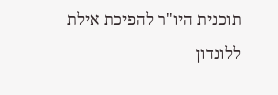תוכנית היו"ר להפיכת אילת ללונדון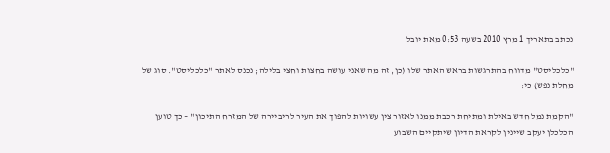נכתב בתאריך 1 מרץ 2010 בשעה 0:53 מאת יובל

"כלכליסט" מדווח בהתרגשות בראש האתר שלו (כן, זה מה שאני עושה בחצות וחצי בלילה; נכנס לאתר "כלכליסט". סוג של מחלת נפש) כי:

"הקמת נמל חדש באילת ומתיחת רכבת ממנו לאזור צין עשויות להפוך את העיר לריביירה של המזרח התיכון" – כך טוען הכלכלן יעקב שיינין לקראת הדיון שיתקיים השבוע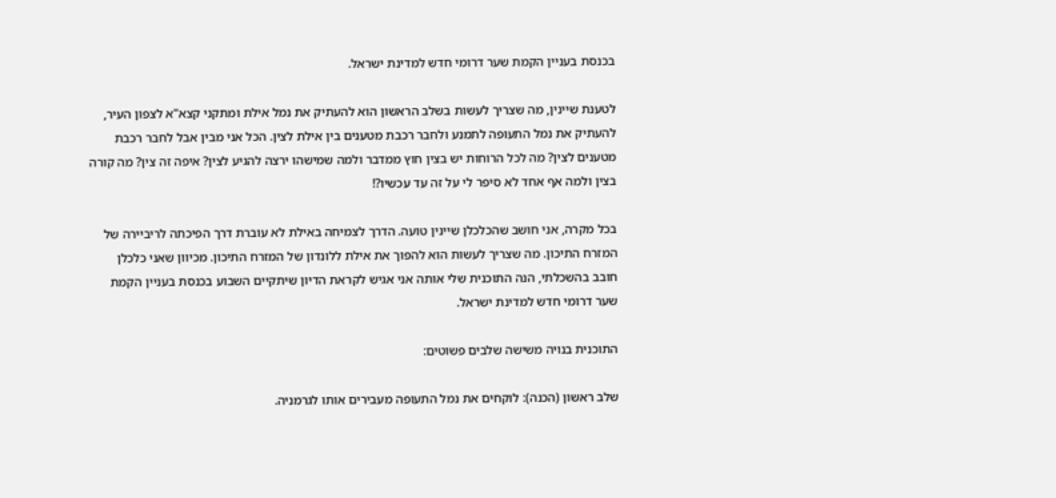בכנסת בעניין הקמת שער דרומי חדש למדינת ישראל.

לטענת שיינין, מה שצריך לעשות בשלב הראשון הוא להעתיק את נמל אילת ומתקני קצא"א לצפון העיר, להעתיק את נמל התעופה לתמנע ולחבר רכבת מטענים בין אילת לצין. הכל אני מבין אבל לחבר רכבת מטענים לצין? מה לכל הרוחות יש בצין חוץ ממדבר ולמה שמישהו ירצה להגיע לצין? איפה זה צין? מה קורה בצין ולמה אף אחד לא סיפר לי על זה עד עכשיו?!

בכל מקרה, אני חושב שהכלכלן שיינין טועה. הדרך לצמיחה באילת לא עוברת דרך הפיכתה לריביירה של המזרח התיכון. מה שצריך לעשות הוא להפוך את אילת ללונדון של המזרח התיכון. מכיוון שאני כלכלן חובב בהשכלתי, הנה התוכנית שלי אותה אני אגיש לקראת הדיון שיתקיים השבוע בכנסת בעניין הקמת שער דרומי חדש למדינת ישראל.

התוכנית בנויה משישה שלבים פשוטים:

שלב ראשון (הכנה): לוקחים את נמל התעופה מעבירים אותו לגרמניה.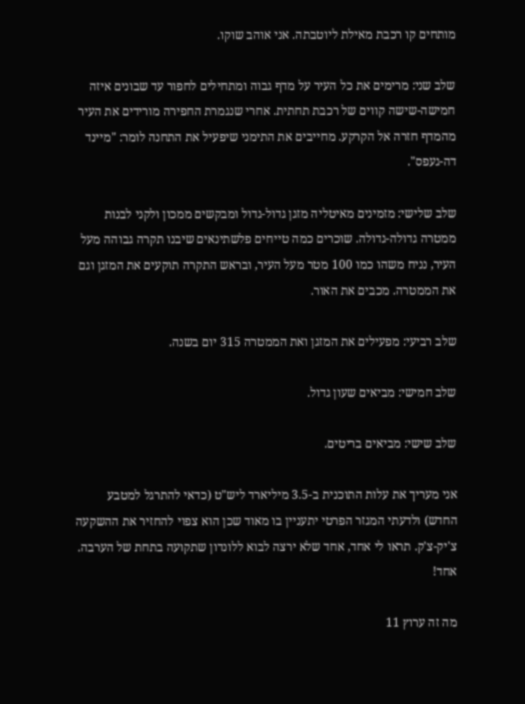מותחים קו רכבת מאילת ליוטבתה. אני אוהב שוקו.

שלב שני: מרימים את כל העיר על מדף גבוה ומתחילים לחפור עד שבונים איזה חמישה-שישה קווים של רכבת תחתית. אחרי שנגמרת החפירה מורידים את העיר מהמדף חזרה אל הקרקע. מחייבים את התימני שיפעיל את התחנה לומר: "מיינד דה-געפס".

שלב שלישי: מזמינים מאיטליה מזגן גדול-גדול ומבקשים ממכון ולקני לבנות ממטרה גדולה-גדולה. שוכרים כמה טייחים פלשתינאים שיבנו תקרה גבוהה מעל העיר, נניח משהו כמו 100 מטר מעל העיר, ובראש התקרה תוקעים את המזגן וגם את הממטרה. מכבים את האור.

שלב רביעי: מפעילים את המזגן ואת הממטרה 315 יום בשנה.

שלב חמישי: מביאים שעון גדול.

שלב שישי: מביאים בריטים.

אני מעריך את עלות התוכנית ב-3.5 מיליארד ליש"ט (כדאי להתרגל למטבע החדש) ולדעתי המגזר הפרטי יתעניין בו מאוד שכן הוא צפוי להחזיר את ההשקעה צ'יק-צ'ק. תראו לי אחד, אחד שלא ירצה לבוא ללונדון שתקועה בתחת של הערבה. אחד!

מה זה ערוץ 11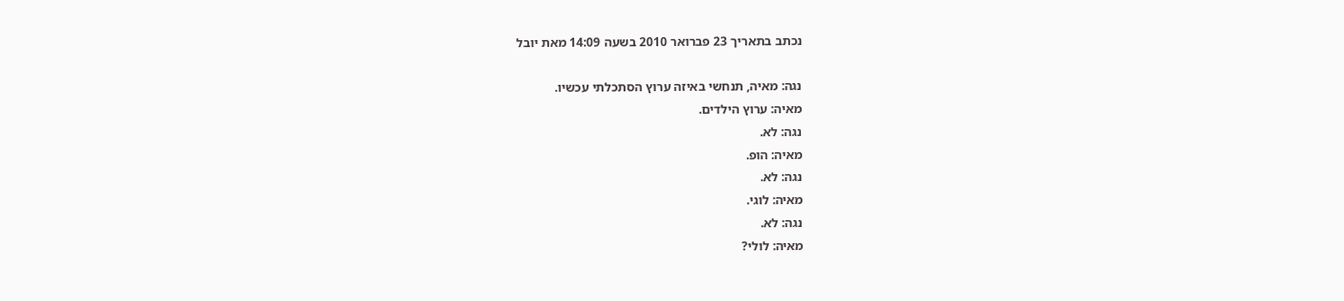נכתב בתאריך 23 פברואר 2010 בשעה 14:09 מאת יובל

נגה: מאיה, תנחשי באיזה ערוץ הסתכלתי עכשיו.
מאיה: ערוץ הילדים.
נגה: לא.
מאיה: הופ.
נגה: לא.
מאיה: לוגי.
נגה: לא.
מאיה: לולי?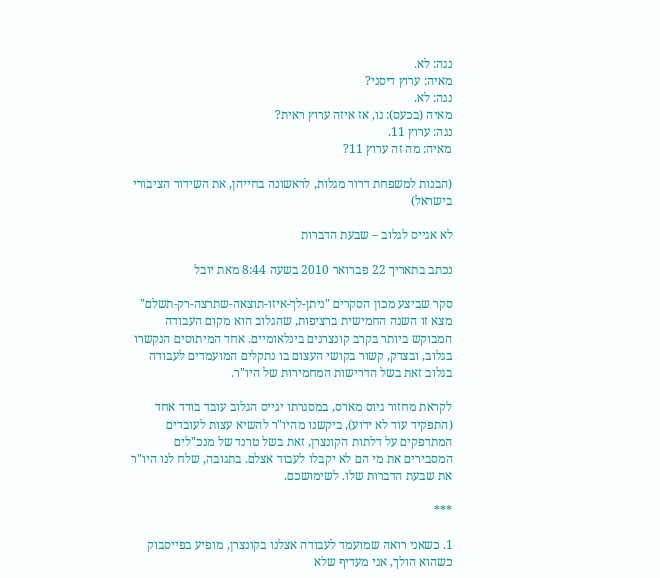נגה: לא.
מאיה: ערוץ דיסני?
נגה: לא.
מאיה (בכעס): נו, אז איזה ערוץ ראית?
נגה: ערוץ 11.
מאיה: מה זה ערוץ 11?

(הבנות למשפחת דרור מגלות, לראשונה בחייהן, את השידור הציבורי בישראל)

לא אגייס לגלוב – שבעת הדברות

נכתב בתאריך 22 פברואר 2010 בשעה 8:44 מאת יובל

סקר שביצע מכון הסקרים "ניתן-לך-איזו-תוצאה-שתרצה-רק-תשלם" מצא זו השנה החמישית ברציפות, שהגלוב הוא מקום העבודה המבוקש ביותר בקרב קונצרנים בינלאומיים. אחד המיתוסים הנקשרו בגלוב, ובצדק, קשור בקושי העצום בו נתקלים המועמדים לעבודה בגלוב זאת בשל הדרישות המחמירות של היו"ר.

לקראת מחזור גיוס מארס, במסגרתו יגייס הגלוב עובד בודד אחד (התפקיד עוד לא ידוע), ביקשנו מהיו"ר להשיא עצות לעובדים המתדפקים על דלתות הקונצרן, זאת בשל טרנד של מנכ"לים המסבירים את מי הם לא יקבלו לעבוד אצלם. בתגובה, שלח לנו היו"ר את שבעת הדברות שלו. לשימושכם.

***

1. כשאני רואה שמועמד לעבודה אצלנו בקונצרן, מופיע בפייסבוק כשהוא הולך, אני מעדיף שלא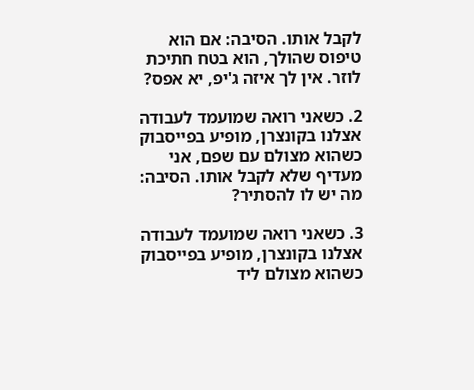לקבל אותו. הסיבה: אם הוא טיפוס שהולך, הוא בטח חתיכת לוזר. אין לך איזה ג'יפ, יא אפס?

2. כשאני רואה שמועמד לעבודה אצלנו בקונצרן, מופיע בפייסבוק כשהוא מצולם עם שפם, אני מעדיף שלא לקבל אותו. הסיבה: מה יש לו להסתיר?

3. כשאני רואה שמועמד לעבודה אצלנו בקונצרן, מופיע בפייסבוק כשהוא מצולם ליד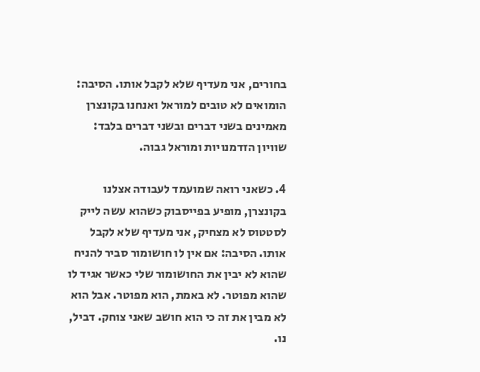בחורים, אני מעדיף שלא לקבל אותו. הסיבה: הומואים לא טובים למוראל ואנחנו בקונצרן מאמינים בשני דברים ובשני דברים בלבד: שוויון הזדמנויות ומוראל גבוה.

4. כשאני רואה שמועמד לעבודה אצלנו בקונצרן, מופיע בפייסבוק כשהוא עשה לייק לסטטוס לא מצחיק, אני מעדיף שלא לקבל אותו. הסיבה: אם אין לו חושומור סביר להניח שהוא לא יבין את החושומור שלי כאשר אגיד לו שהוא מפוטר. לא באמת, הוא מפוטר. אבל הוא לא מבין את זה כי הוא חושב שאני צוחק. דביל, נו.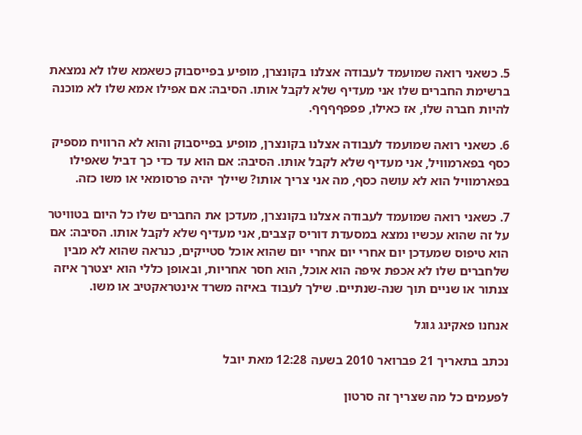5. כשאני רואה שמועמד לעבודה אצלנו בקונצרן, מופיע בפייסבוק כשאמא שלו לא נמצאת ברשימת החברים שלו אני מעדיף שלא לקבל אותו. הסיבה: אם אפילו אמא שלו לא מוכנה להיות חברה שלו, אז כאילו, פפפףףףף.

6. כשאני רואה שמועמד לעבודה אצלנו בקונצרן, מופיע בפייסבוק והוא לא הרוויח מספיק כסף בפארמוויל, אני מעדיף שלא לקבל אותו. הסיבה: אם הוא עד כדי כך דביל שאפילו בפארמוויל הוא לא עושה כסף, מה אני צריך אותו? שיילך יהיה פרסומאי או משו כזה.

7. כשאני רואה שמועמד לעבודה אצלנו בקונצרן, מעדכן את החברים שלו כל היום בטוויטר על זה שהוא עכשיו נמצא במסעדת דוריס קצבים, אני מעדיף שלא לקבל אותו. הסיבה: אם הוא טיפוס שמעדכן יום אחרי יום אחרי יום שהוא אוכל סטייקים, כנראה שהוא לא מבין שלחברים שלו לא אכפת איפה הוא אוכל, הוא חסר אחריות, ובאופן כללי הוא יצטרך איזה צנתור או שניים תוך שנה-שנתיים. שילך לעבוד באיזה משרד אינטראקטיב או משו.

אנחנו פאקינג גוגל

נכתב בתאריך 21 פברואר 2010 בשעה 12:28 מאת יובל

לפעמים כל מה שצריך זה סרטון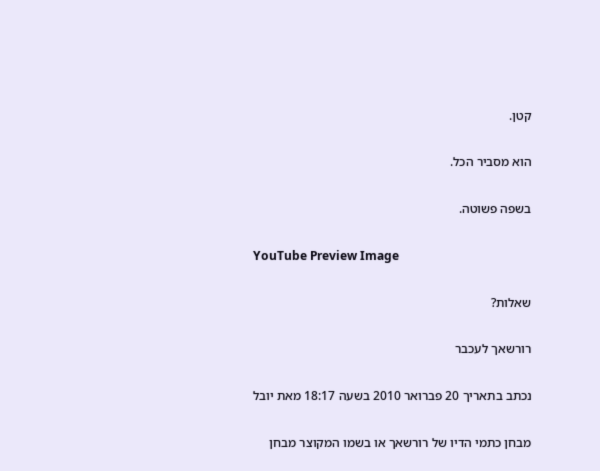קטן.

הוא מסביר הכל.

בשפה פשוטה.

YouTube Preview Image

שאלות?

רורשאך לעכבר

נכתב בתאריך 20 פברואר 2010 בשעה 18:17 מאת יובל

מבחן כתמי הדיו של רורשאך או בשמו המקוצר מבחן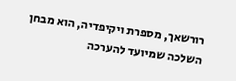רורשאך, מספרת ויקיפדיה, הוא מבחן השלכה שמיועד להערכה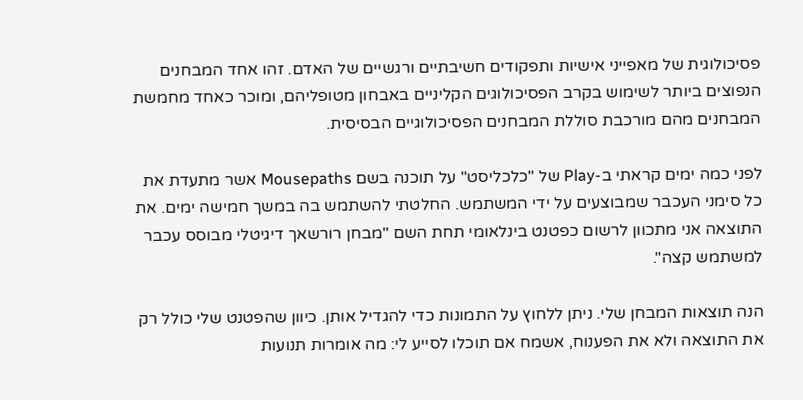פסיכולוגית של מאפייני אישיות ותפקודים חשיבתיים ורגשיים של האדם. זהו אחד המבחנים הנפוצים ביותר לשימוש בקרב הפסיכולוגים הקליניים באבחון מטופליהם, ומוכר כאחד מחמשת המבחנים מהם מורכבת סוללת המבחנים הפסיכולוגיים הבסיסית.

לפני כמה ימים קראתי ב-Play של "כלכליסט" על תוכנה בשם Mousepaths אשר מתעדת את כל סימני העכבר שמבוצעים על ידי המשתמש. החלטתי להשתמש בה במשך חמישה ימים. את התוצאה אני מתכוון לרשום כפטנט בינלאומי תחת השם "מבחן רורשאך דיגיטלי מבוסס עכבר למשתמש קצה".

הנה תוצאות המבחן שלי. ניתן ללחוץ על התמונות כדי להגדיל אותן. כיוון שהפטנט שלי כולל רק את התוצאה ולא את הפענוח, אשמח אם תוכלו לסייע לי: מה אומרות תנועות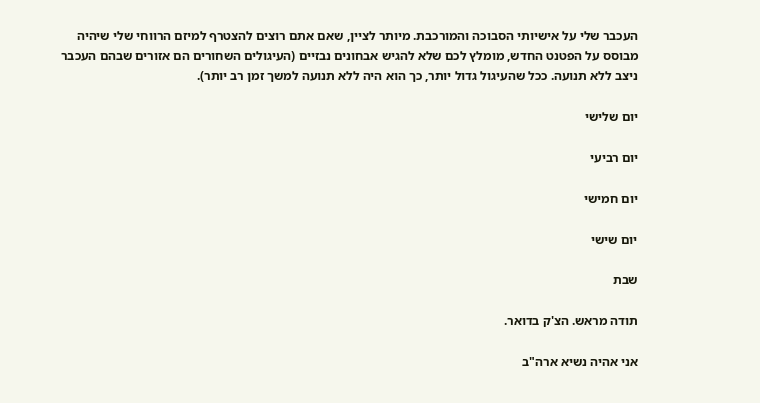העכבר שלי על אישיותי הסבוכה והמורכבת. מיותר לציין, שאם אתם רוצים להצטרף למיזם הרווחי שלי שיהיה מבוסס על הפטנט החדש, מומלץ לכם שלא להגיש אבחונים נבזיים (העיגולים השחורים הם אזורים שבהם העכבר ניצב ללא תנועה. ככל שהעיגול גדול יותר, כך הוא היה ללא תנועה למשך זמן רב יותר).

יום שלישי

יום רביעי

יום חמישי

יום שישי

שבת

תודה מראש. הצ'ק בדואר.

אני אהיה נשיא ארה"ב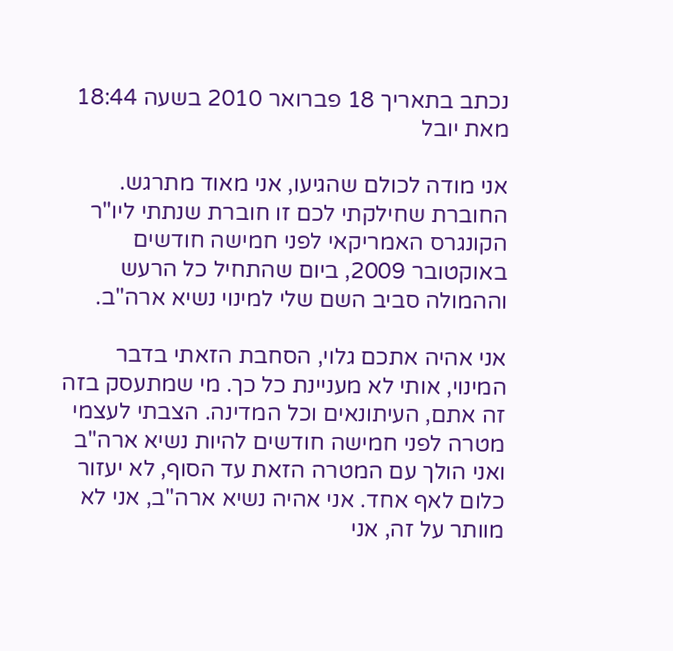נכתב בתאריך 18 פברואר 2010 בשעה 18:44 מאת יובל

אני מודה לכולם שהגיעו, אני מאוד מתרגש. החוברת שחילקתי לכם זו חוברת שנתתי ליו"ר הקונגרס האמריקאי לפני חמישה חודשים באוקטובר 2009, ביום שהתחיל כל הרעש וההמולה סביב השם שלי למינוי נשיא ארה"ב.

אני אהיה אתכם גלוי, הסחבת הזאתי בדבר המינוי, אותי לא מעניינת כל כך. מי שמתעסק בזה זה אתם, העיתונאים וכל המדינה. הצבתי לעצמי מטרה לפני חמישה חודשים להיות נשיא ארה"ב ואני הולך עם המטרה הזאת עד הסוף, לא יעזור כלום לאף אחד. אני אהיה נשיא ארה"ב, אני לא מוותר על זה, אני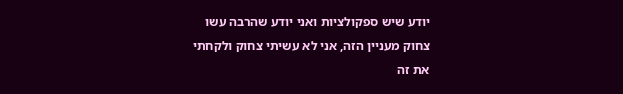יודע שיש ספקולציות ואני יודע שהרבה עשו צחוק מעניין הזה, אני לא עשיתי צחוק ולקחתי את זה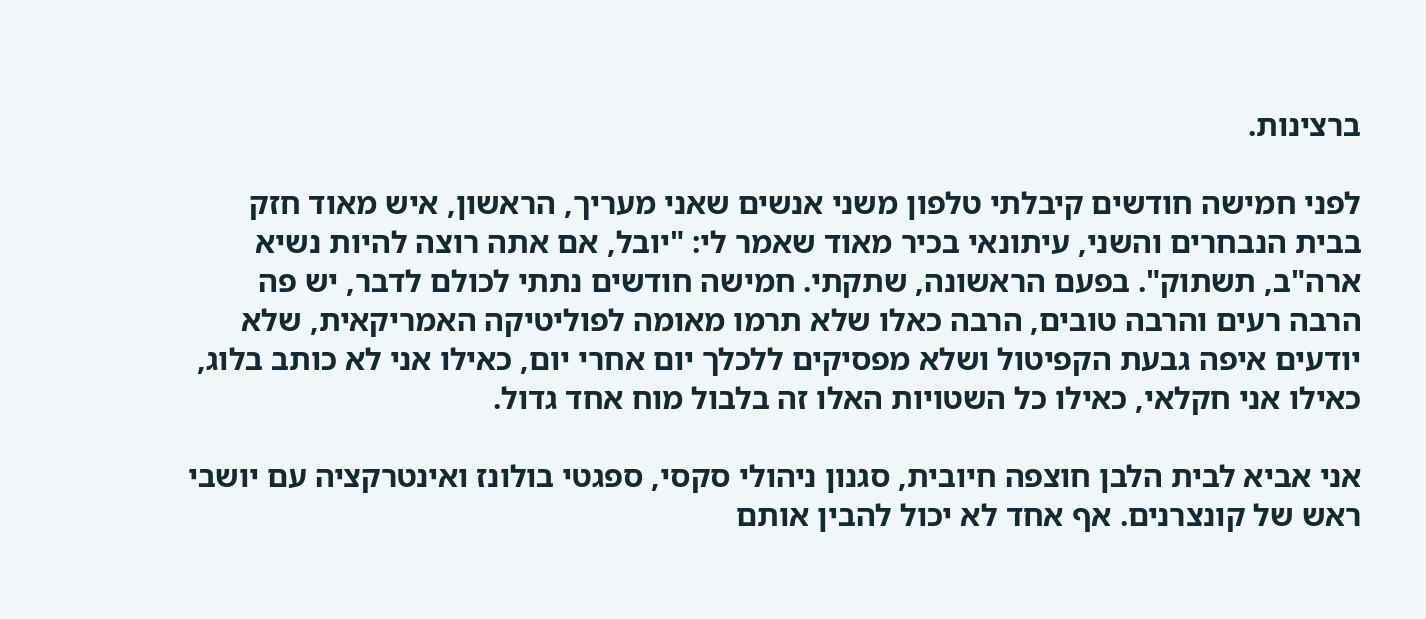ברצינות.

לפני חמישה חודשים קיבלתי טלפון משני אנשים שאני מעריך, הראשון, איש מאוד חזק בבית הנבחרים והשני, עיתונאי בכיר מאוד שאמר לי: "יובל, אם אתה רוצה להיות נשיא ארה"ב, תשתוק". בפעם הראשונה, שתקתי. חמישה חודשים נתתי לכולם לדבר, יש פה הרבה רעים והרבה טובים, הרבה כאלו שלא תרמו מאומה לפוליטיקה האמריקאית, שלא יודעים איפה גבעת הקפיטול ושלא מפסיקים ללכלך יום אחרי יום, כאילו אני לא כותב בלוג, כאילו אני חקלאי, כאילו כל השטויות האלו זה בלבול מוח אחד גדול.

אני אביא לבית הלבן חוצפה חיובית, סגנון ניהולי סקסי, ספגטי בולונז ואינטרקציה עם יושבי ראש של קונצרנים. אף אחד לא יכול להבין אותם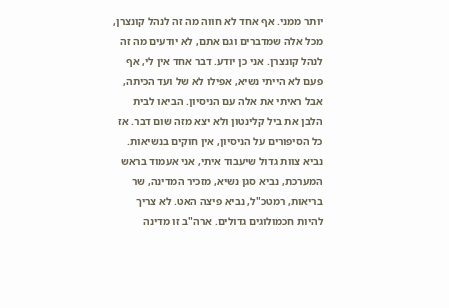יותר ממני. אף אחד לא חווה מה זה לנהל קונצרן, מכל אלה שמדברים וגם אתם, לא יודעים מה זה לנהל קונצרן. אני כן יודע. דבר אחד אין לי, אף פעם לא הייתי נשיא, אפילו לא של ועד הכיתה, אבל ראיתי את אלה עם הניסיון. הביאו לבית הלבן את ביל קלינטון ולא יצא מזה שום דבר. אז כל הסיפורים על הניסיון, אין חוקים בנשיאות. נביא צוות גדול שיעבוד איתי, אני אעמוד בראש המערכת, נביא סגן נשיא, מזכיר המדינה, שר בריאות, רמטכ"ל, נביא פיצה האט. לא צריך להיות חכמולוגים גדולים. ארה"ב זו מדינה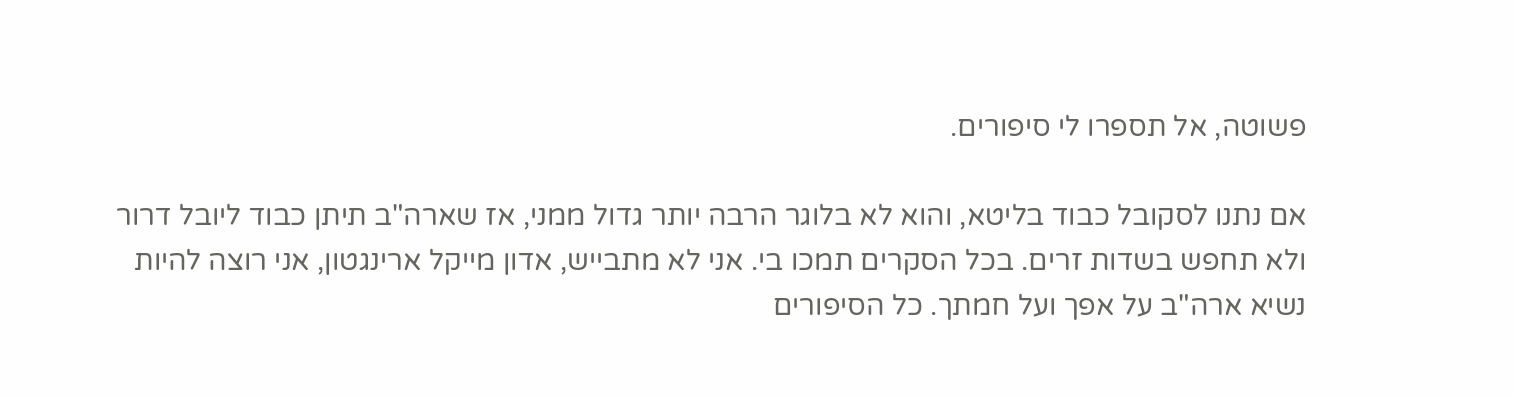פשוטה, אל תספרו לי סיפורים.

אם נתנו לסקובל כבוד בליטא, והוא לא בלוגר הרבה יותר גדול ממני, אז שארה"ב תיתן כבוד ליובל דרור ולא תחפש בשדות זרים. בכל הסקרים תמכו בי. אני לא מתבייש, אדון מייקל ארינגטון, אני רוצה להיות נשיא ארה"ב על אפך ועל חמתך. כל הסיפורים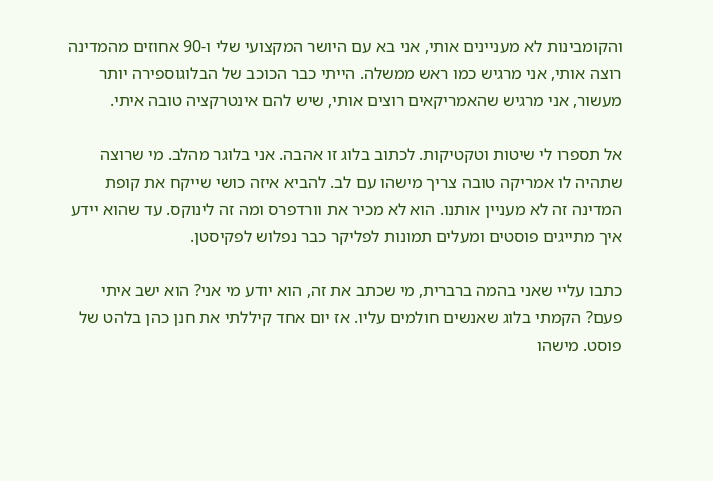והקומבינות לא מעניינים אותי, אני בא עם היושר המקצועי שלי ו-90 אחוזים מהמדינה רוצה אותי, אני מרגיש כמו ראש ממשלה. הייתי כבר הכוכב של הבלוגוספירה יותר מעשור, אני מרגיש שהאמריקאים רוצים אותי, שיש להם אינטרקציה טובה איתי.

אל תספרו לי שיטות וטקטיקות. לכתוב בלוג זו אהבה. אני בלוגר מהלב. מי שרוצה שתהיה לו אמריקה טובה צריך מישהו עם לב. להביא איזה כושי שייקח את קופת המדינה זה לא מעניין אותנו. הוא לא מכיר את וורדפרס ומה זה לינוקס. עד שהוא יידע איך מתייגים פוסטים ומעלים תמונות לפליקר כבר נפלוש לפקיסטן.

כתבו עליי שאני בהמה ברברית, מי שכתב את זה, הוא יודע מי אני? הוא ישב איתי פעם? הקמתי בלוג שאנשים חולמים עליו. אז יום אחד קיללתי את חנן כהן בלהט של פוסט. מישהו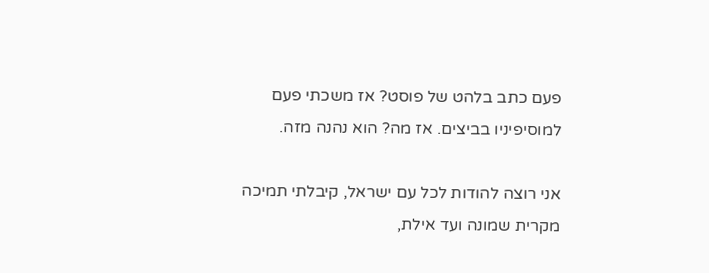פעם כתב בלהט של פוסט? אז משכתי פעם למוסיפיניו בביצים. אז מה? הוא נהנה מזה.

אני רוצה להודות לכל עם ישראל, קיבלתי תמיכה מקרית שמונה ועד אילת,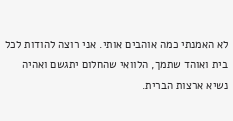לא האמנתי כמה אוהבים אותי. אני רוצה להודות לכל בית ואוהד שתמך, הלוואי שהחלום יתגשם ואהיה נשיא ארצות הברית.